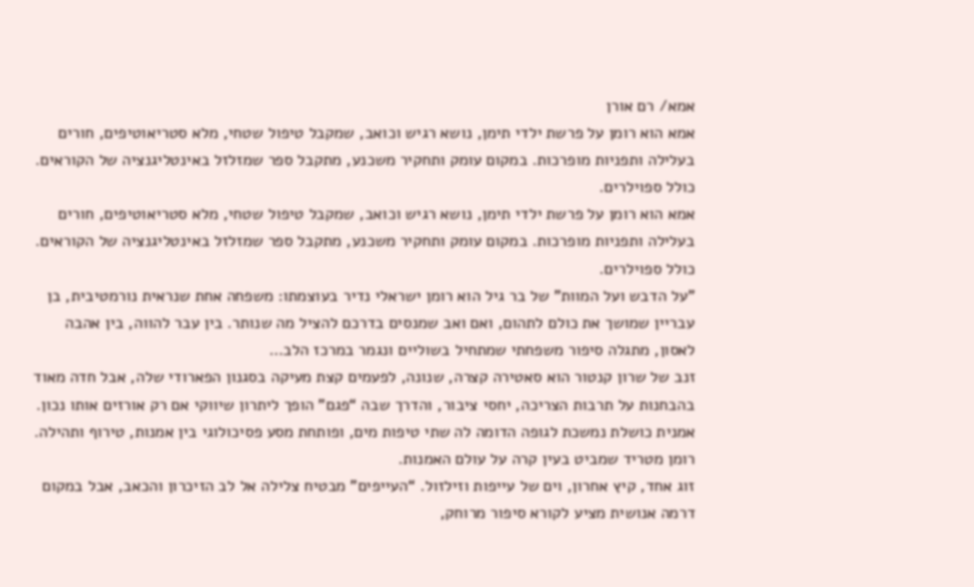אמא/ רם אורן
אמא הוא רומן על פרשת ילדי תימן, נושא רגיש וכואב, שמקבל טיפול שטחי, מלא סטריאוטיפים, חורים בעלילה ותפניות מופרכות. במקום עומק ותחקיר משכנע, מתקבל ספר שמזלזל באינטליגנציה של הקוראים. כולל ספוילרים.
אמא הוא רומן על פרשת ילדי תימן, נושא רגיש וכואב, שמקבל טיפול שטחי, מלא סטריאוטיפים, חורים בעלילה ותפניות מופרכות. במקום עומק ותחקיר משכנע, מתקבל ספר שמזלזל באינטליגנציה של הקוראים. כולל ספוילרים.
"על הדבש ועל המוות" של בר גיל הוא רומן ישראלי נדיר בעוצמתו: משפחה אחת שנראית נורמטיבית, בן עבריין שמושך את כולם לתהום, ואם ואב שמנסים בדרכם להציל מה שנותר. בין עבר להווה, בין אהבה לאסון, מתגלה סיפור משפחתי שמתחיל בשוליים ונגמר במרכז הלב…
זנב של שרון קנטור הוא סאטירה קצרה, שנונה, לפעמים קצת מעיקה בסגנון הפארודי שלה, אבל חדה מאוד בהבחנות על תרבות הצריכה, יחסי ציבור, והדרך שבה “פגם” הופך ליתרון שיווקי אם רק אורזים אותו נכון.
אמנית כושלת נמשכת לגופה הדומה לה שתי טיפות מים, ופותחת מסע פסיכולוגי בין אמנות, טירוף ותהילה. רומן מטריד שמביט בעין קרה על עולם האמנות.
זוג אחד, קיץ אחרון, וים של עייפות וזילזול. “העייפים” מבטיח צלילה אל לב הזיכרון והכאב, אבל במקום דרמה אנושית מציע לקורא סיפור מרוחק,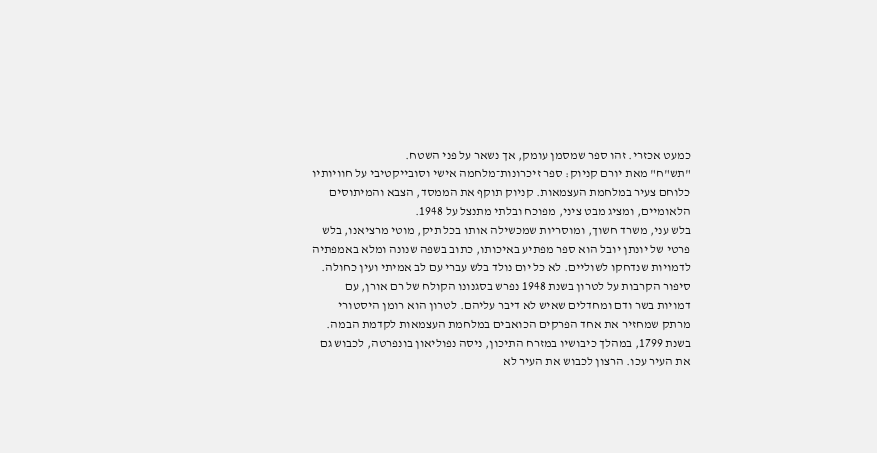כמעט אכזרי. זהו ספר שמסמן עומק, אך נשאר על פני השטח.
"תש"ח" מאת יורם קניוק: ספר זיכרונות־מלחמה אישי וסובייקטיבי על חוויותיו כלוחם צעיר במלחמת העצמאות. קניוק תוקף את הממסד, הצבא והמיתוסים הלאומיים, ומציג מבט ציני, מפוכח ובלתי מתנצל על 1948.
בלש עני, משרד חשוך, ומוסריות שמכשילה אותו בכל תיק, מוטי מרציאנו, בלש פרטי של יונתן יובל הוא ספר מפתיע באיכותו, כתוב בשפה שנונה ומלא באמפתיה לדמויות שנדחקו לשוליים. לא כל יום נולד בלש עברי עם לב אמיתי ועין כחולה.
סיפור הקרבות על לטרון בשנת 1948 נפרש בסגנונו הקולח של רם אורן, עם דמויות בשר ודם ומחדלים שאיש לא דיבר עליהם. לטרון הוא רומן היסטורי מרתק שמחזיר את אחד הפרקים הכואבים במלחמת העצמאות לקדמת הבמה.
בשנת 1799, במהלך כיבושיו במזרח התיכון, ניסה נפוליאון בונפרטה, לכבוש גם את העיר עכו. הרצון לכבוש את העיר לא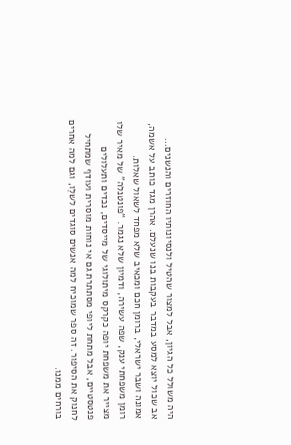היה משולל כל הגיון, אבל למצור שהטיל ולנסיונותיו החוזרים והנשנים…
אב שכול יוצא למסע במדבר בעקבות בנו שנעלם. אהרן מגד כותב על אשמה, אמונה ושבר ישראלי, ברומן חכם ומכאיב שלא מפחד לשאול שאלות.
רומן משפחתי ענק, שפה עשירה, ודמיון שלא נגמר. “פונטנלה” של מאיר שלו מצייר את משפחת יופה כקרקס מיתולוגי של מייסדים, נכדים ותעלולים פנטסטיים, אבל מתחת ליופי מסתתרת גם אי נוחות מוסרית ועודף שמתחיל לחנוק את הסיפור. זה ספר שמוכיח למה אנשים סוגדים לשלֵו, וגם למה אחרים בורחים ממנו.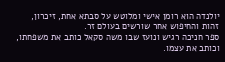יולנדה הוא רומן אישי ומלוטש על סבתא אחת, זיכרון, זהות והחיפוש אחר שורשים בעולם זר.
ספר חניכה רגיש ונועז שבו משה סקאל כותב את משפחתו, וכותב את עצמו.